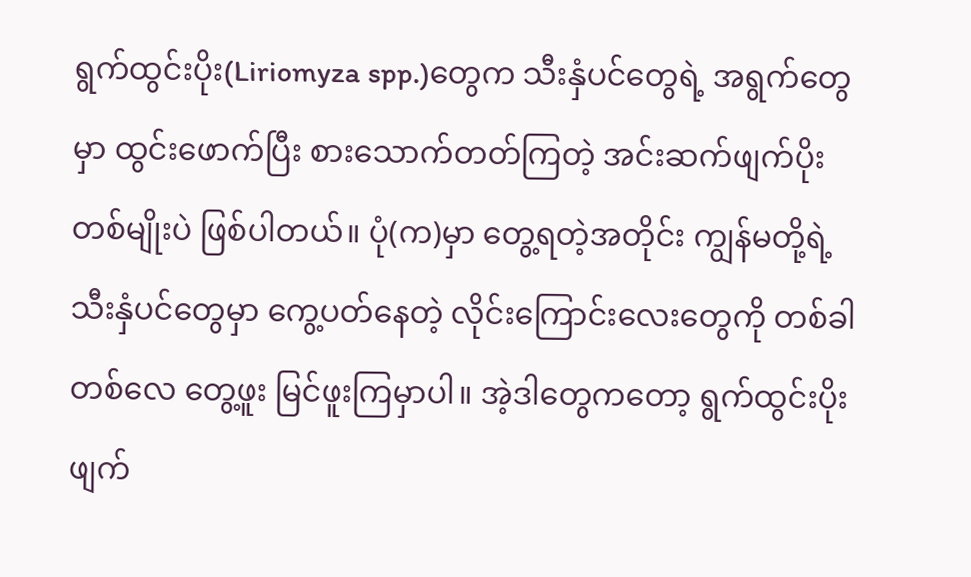ရွက်ထွင်းပိုး(Liriomyza spp.)တွေက သီးနှံပင်တွေရဲ့ အရွက်တွေမှာ ထွင်းဖောက်ပြီး စားသောက်တတ်ကြတဲ့ အင်းဆက်ဖျက်ပိုးတစ်မျိုးပဲ ဖြစ်ပါတယ်။ ပုံ(က)မှာ တွေ့ရတဲ့အတိုင်း ကျွန်မတို့ရဲ့ သီးနှံပင်တွေမှာ ကွေ့ပတ်နေတဲ့ လိုင်းကြောင်းလေးတွေကို တစ်ခါတစ်လေ တွေ့ဖူး မြင်ဖူးကြမှာပါ။ အဲ့ဒါတွေကတော့ ရွက်ထွင်းပိုး ဖျက်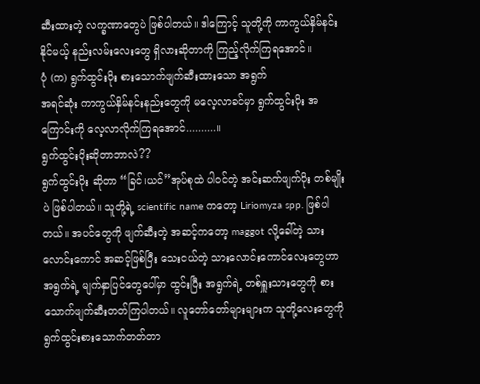ဆီးထားတဲ့ လက္ခဏာတွေပဲ ဖြစ်ပါတယ်။ ဒါကြောင့် သူတို့ကို ကာကွယ်နှိမ်နင်းနိုင်မယ့် နည်းလမ်းလေးတွေ ရှိလားဆိုတာကို ကြည့်လိုက်ကြရအောင်။
ပုံ (က) ရွက်ထွင်းပိုး စားသောက်ဖျက်ဆီးထားသော အရွက်
အရင်ဆုံး ကာကွယ်နှိမ်နင်းနည်းတွေကို မလေ့လာခင်မှာ ရွက်ထွင်းပိုး အကြောင်းကို လေ့လာလိုက်ကြရအောင်..........။
ရွက်ထွင်းပိုးဆိုတာဘာလဲ??
ရွက်ထွင်းပိုး ဆိုတာ “ခြင်၊ယင်”အုပ်စုထဲ ပါဝင်တဲ့ အင်းဆက်ဖျက်ပိုး တစ်မျိုးပဲ ဖြစ်ပါတယ်။ သူတို့ရဲ့ scientific name ကတော့ Liriomyza spp. ဖြစ်ပါတယ်။ အပင်တွေကို ဖျက်ဆီးတဲ့ အဆင့်ကတော့ maggot လို့ခေါ်တဲ့ သားလောင်းကောင် အဆင့်ဖြစ်ပြီး သေးငယ်တဲ့ သားလောင်းကောင်လေးတွေဟာ အရွက်ရဲ့ မျက်နှာပြင်တွေပေါ်မှာ ထွင်းပြီး အရွက်ရဲ့ တစ်ရှူးသားတွေကို စားသောက်ဖျက်ဆီးတတ်ကြပါတယ်။ လူတော်တော်များများက သူတို့လေးတွေကို ရွက်ထွင်းစားသောက်တတ်တာ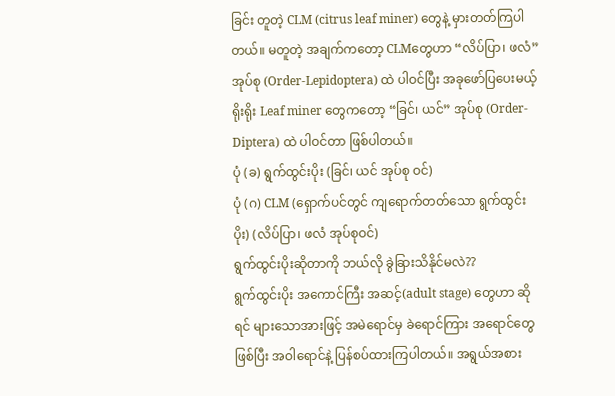ခြင်း တူတဲ့ CLM (citrus leaf miner) တွေနဲ့ မှားတတ်ကြပါတယ်။ မတူတဲ့ အချက်ကတော့ CLMတွေဟာ “လိပ်ပြာ၊ ဖလံ” အုပ်စု (Order-Lepidoptera) ထဲ ပါဝင်ပြီး အခုဖော်ပြပေးမယ့် ရိုးရိုး Leaf miner တွေကတော့ “ခြင်၊ ယင်” အုပ်စု (Order-Diptera) ထဲ ပါဝင်တာ ဖြစ်ပါတယ်။
ပုံ (ခ) ရွက်ထွင်းပိုး (ခြင်၊ ယင် အုပ်စု ဝင်)
ပုံ (ဂ) CLM (ရှောက်ပင်တွင် ကျရောက်တတ်သော ရွက်ထွင်းပိုး) (လိပ်ပြာ၊ ဖလံ အုပ်စုဝင်)
ရွက်ထွင်းပိုးဆိုတာကို ဘယ်လို ခွဲခြားသိနိုင်မလဲ??
ရွက်ထွင်းပိုး အကောင်ကြီး အဆင့်(adult stage) တွေဟာ ဆိုရင် များသောအားဖြင့် အမဲရောင်မှ ခဲရောင်ကြား အရောင်တွေ ဖြစ်ပြီး အဝါရောင်နဲ့ ပြန်စပ်ထားကြပါတယ်။ အရွယ်အစား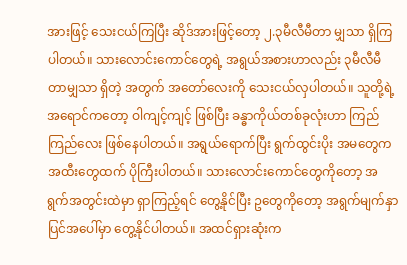အားဖြင့် သေးငယ်ကြပြီး ဆိုဒ်အားဖြင့်တော့ ၂.၃မီလီမီတာ မျှသာ ရှိကြပါတယ်။ သားလောင်းကောင်တွေရဲ့ အရွယ်အစားဟာလည်း ၃မီလီမီတာမျှသာ ရှိတဲ့ အတွက် အတော်လေးကို သေးငယ်လှပါတယ်။ သူတို့ရဲ့ အရောင်ကတော့ ဝါကျင့်ကျင့် ဖြစ်ပြီး ခန္ဓာကိုယ်တစ်ခုလုံးဟာ ကြည်ကြည်လေး ဖြစ်နေပါတယ်။ အရွယ်ရောက်ပြီး ရွက်ထွင်းပိုး အမတွေက အထီးတွေထက် ပိုကြီးပါတယ်။ သားလောင်းကောင်တွေကိုတော့ အရွက်အတွင်းထဲမှာ ရှာကြည့်ရင် တွေ့နိုင်ပြီး ဥတွေကိုတော့ အရွက်မျက်နှာပြင်အပေါ်မှာ တွေ့နိုင်ပါတယ်။ အထင်ရှားဆုံးက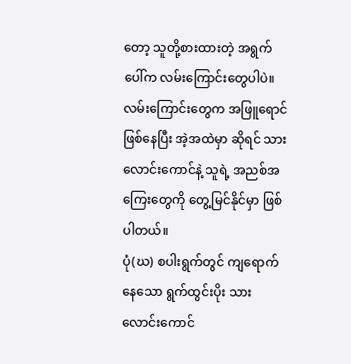တော့ သူတို့စားထားတဲ့ အရွက်ပေါ်က လမ်းကြောင်းတွေပါပဲ။ လမ်းကြောင်းတွေက အဖြူရောင်ဖြစ်နေပြီး အဲ့အထဲမှာ ဆိုရင် သားလောင်းကောင်နဲ့ သူရဲ့ အညစ်အကြေးတွေကို တွေ့မြင်နိုင်မှာ ဖြစ်ပါတယ်။
ပုံ(ဃ) စပါးရွက်တွင် ကျရောက်နေသော ရွက်ထွင်းပိုး သားလောင်းကောင်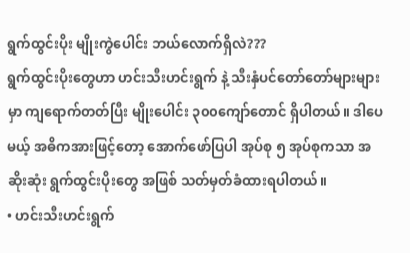ရွက်ထွင်းပိုး မျိုးကွဲပေါင်း ဘယ်လောက်ရှိလဲ???
ရွက်ထွင်းပိုးတွေဟာ ဟင်းသီးဟင်းရွက် နဲ့ သီးနှံပင်တော်တော်များများမှာ ကျရောက်တတ်ပြီး မျိုးပေါင်း ၃၀၀ကျော်တောင် ရှိပါတယ်။ ဒါပေမယ့် အဓိကအားဖြင့်တော့ အောက်ဖော်ပြပါ အုပ်စု ၅ အုပ်စုကသာ အဆိုးဆုံး ရွက်ထွင်းပိုးတွေ အဖြစ် သတ်မှတ်ခံထားရပါတယ်။
• ဟင်းသီးဟင်းရွက်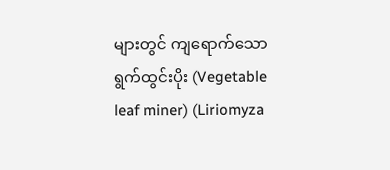များတွင် ကျရောက်သော ရွက်ထွင်းပိုး (Vegetable leaf miner) (Liriomyza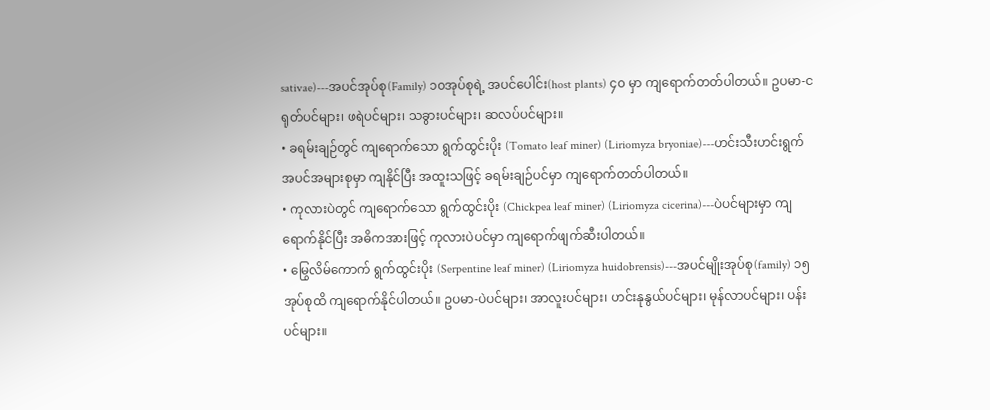sativae)---အပင်အုပ်စု(Family) ၁၀အုပ်စုရဲ့ အပင်ပေါင်း(host plants) ၄၀ မှာ ကျရောက်တတ်ပါတယ်။ ဥပမာ-ငရုတ်ပင်များ၊ ဖရဲပင်များ၊ သခွားပင်များ၊ ဆလပ်ပင်များ။
• ခရမ်းချဉ်တွင် ကျရောက်သော ရွက်ထွင်းပိုး (Tomato leaf miner) (Liriomyza bryoniae)---ဟင်းသီးဟင်းရွက်အပင်အများစုမှာ ကျနိုင်ပြီး အထူးသဖြင့် ခရမ်းချဉ်ပင်မှာ ကျရောက်တတ်ပါတယ်။
• ကုလားပဲတွင် ကျရောက်သော ရွက်ထွင်းပိုး (Chickpea leaf miner) (Liriomyza cicerina)---ပဲပင်များမှာ ကျရောက်နိုင်ပြီး အဓိကအားဖြင့် ကုလားပဲပင်မှာ ကျရောက်ဖျက်ဆီးပါတယ်။
• မြွေလိမ်ကောက် ရွက်ထွင်းပိုး (Serpentine leaf miner) (Liriomyza huidobrensis)---အပင်မျိုးအုပ်စု(family) ၁၅ အုပ်စုထိ ကျရောက်နိုင်ပါတယ်။ ဥပမာ-ပဲပင်များ၊ အာလူးပင်များ၊ ဟင်းနုနွယ်ပင်များ၊ မုန်လာပင်များ၊ ပန်းပင်များ။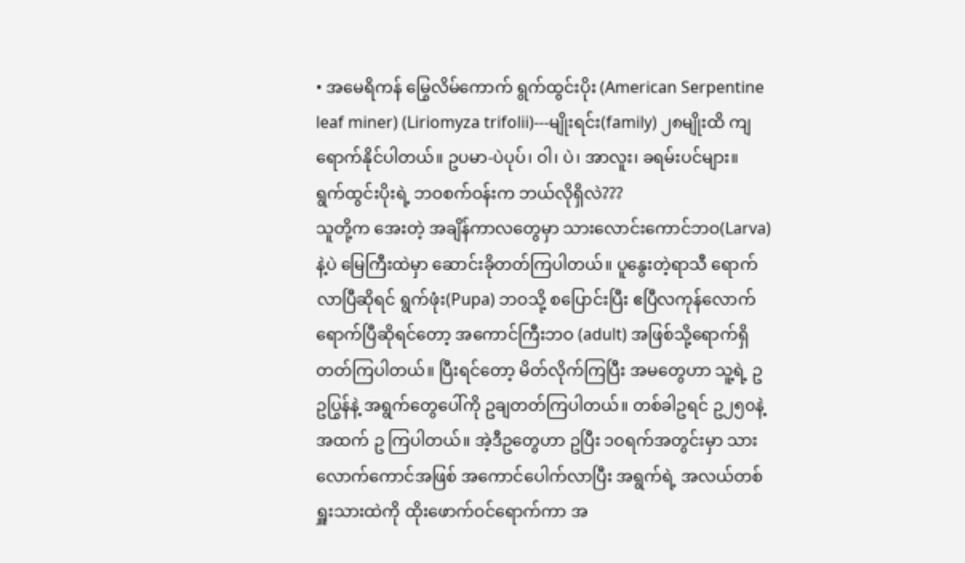• အမေရိကန် မြွေလိမ်ကောက် ရွက်ထွင်းပိုး (American Serpentine leaf miner) (Liriomyza trifolii)---မျိုးရင်း(family) ၂၈မျိုးထိ ကျရောက်နိုင်ပါတယ်။ ဥပမာ-ပဲပုပ်၊ ဝါ၊ ပဲ၊ အာလူး၊ ခရမ်းပင်များ။
ရွက်ထွင်းပိုးရဲ့ ဘဝစက်ဝန်းက ဘယ်လိုရှိလဲ???
သူတို့က အေးတဲ့ အချိန်ကာလတွေမှာ သားလောင်းကောင်ဘဝ(Larva)နဲ့ပဲ မြေကြီးထဲမှာ ဆောင်းခိုတတ်ကြပါတယ်။ ပူနွေးတဲ့ရာသီ ရောက်လာပြီဆိုရင် ရွက်ဖုံး(Pupa) ဘဝသို့ စပြောင်းပြီး ဧပြီလကုန်လောက် ရောက်ပြီဆိုရင်တော့ အကောင်ကြီးဘဝ (adult) အဖြစ်သို့ရောက်ရှိတတ်ကြပါတယ်။ ပြီးရင်တော့ မိတ်လိုက်ကြပြီး အမတွေဟာ သူ့ရဲ့ ဥဥပြွန်နဲ့ အရွက်တွေပေါ်ကို ဥချတတ်ကြပါတယ်။ တစ်ခါဥရင် ဥ၂၅၀နဲ့ အထက် ဥ ကြပါတယ်။ အဲ့ဒီဥတွေဟာ ဥပြီး ၁၀ရက်အတွင်းမှာ သားလောက်ကောင်အဖြစ် အကောင်ပေါက်လာပြီး အရွက်ရဲ့ အလယ်တစ်ရှူးသားထဲကို ထိုးဖောက်ဝင်ရောက်ကာ အ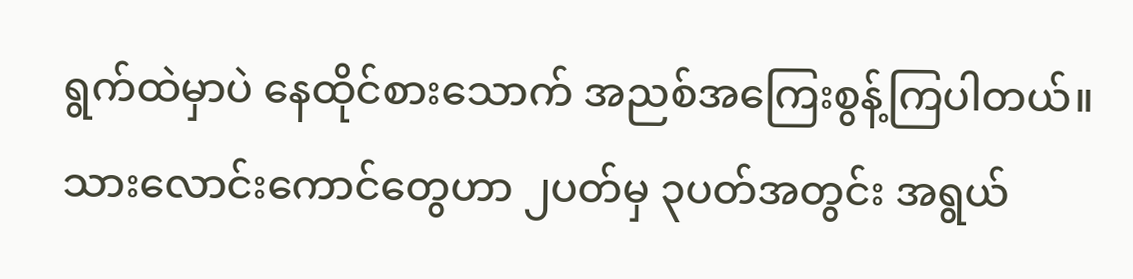ရွက်ထဲမှာပဲ နေထိုင်စားသောက် အညစ်အကြေးစွန့်ကြပါတယ်။ သားလောင်းကောင်တွေဟာ ၂ပတ်မှ ၃ပတ်အတွင်း အရွယ်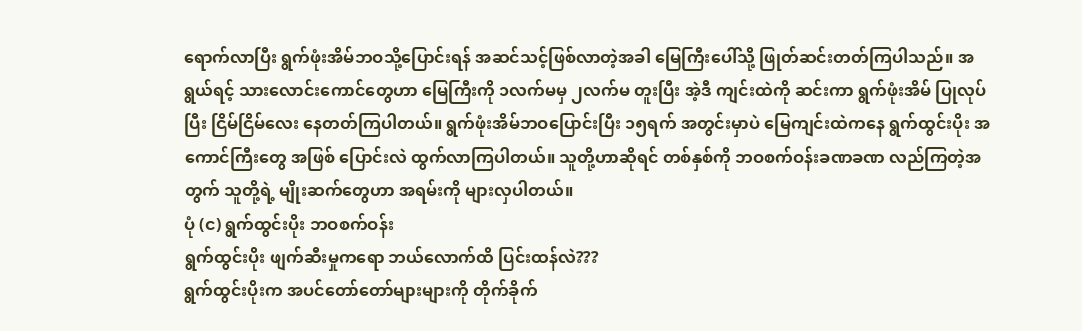ရောက်လာပြီး ရွက်ဖုံးအိမ်ဘဝသို့ပြောင်းရန် အဆင်သင့်ဖြစ်လာတဲ့အခါ မြေကြီးပေါ်သို့ ဖြုတ်ဆင်းတတ်ကြပါသည်။ အရွယ်ရင့် သားလောင်းကောင်တွေဟာ မြေကြီးကို ၁လက်မမှ ၂လက်မ တူးပြီး အဲ့ဒီ ကျင်းထဲကို ဆင်းကာ ရွက်ဖုံးအိမ် ပြုလုပ်ပြီး ငြိမ်ငြိမ်လေး နေတတ်ကြပါတယ်။ ရွက်ဖုံးအိမ်ဘဝပြောင်းပြီး ၁၅ရက် အတွင်းမှာပဲ မြေကျင်းထဲကနေ ရွက်ထွင်းပိုး အကောင်ကြီးတွေ အဖြစ် ပြောင်းလဲ ထွက်လာကြပါတယ်။ သူတို့ဟာဆိုရင် တစ်နှစ်ကို ဘဝစက်ဝန်းခဏခဏ လည်ကြတဲ့အတွက် သူတို့ရဲ့ မျိုးဆက်တွေဟာ အရမ်းကို များလှပါတယ်။
ပုံ (င) ရွက်ထွင်းပိုး ဘဝစက်ဝန်း
ရွက်ထွင်းပိုး ဖျက်ဆီးမှုကရော ဘယ်လောက်ထိ ပြင်းထန်လဲ???
ရွက်ထွင်းပိုးက အပင်တော်တော်များများကို တိုက်ခိုက်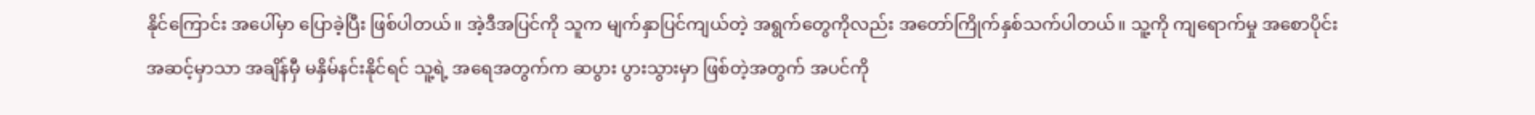နိုင်ကြောင်း အပေါ်မှာ ပြောခဲ့ပြီး ဖြစ်ပါတယ်။ အဲ့ဒီအပြင်ကို သူက မျက်နှာပြင်ကျယ်တဲ့ အရွက်တွေကိုလည်း အတော်ကြိုက်နှစ်သက်ပါတယ်။ သူ့ကို ကျရောက်မှု အစောပိုင်းအဆင့်မှာသာ အချိန်မှီ မနှိမ်နင်းနိုင်ရင် သူ့ရဲ့ အရေအတွက်က ဆပွား ပွားသွားမှာ ဖြစ်တဲ့အတွက် အပင်ကို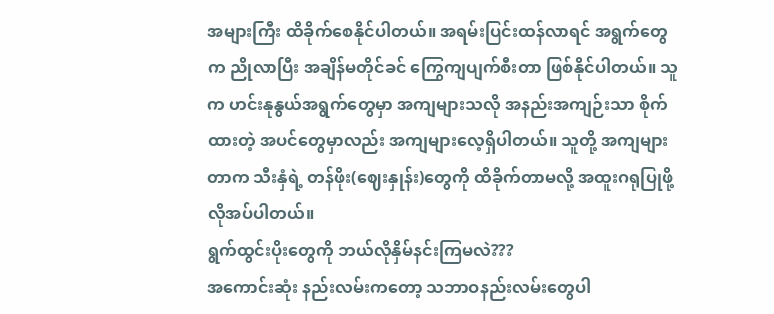အများကြီး ထိခိုက်စေနိုင်ပါတယ်။ အရမ်းပြင်းထန်လာရင် အရွက်တွေက ညိုလာပြီး အချိန်မတိုင်ခင် ကြွေကျပျက်စီးတာ ဖြစ်နိုင်ပါတယ်။ သူက ဟင်းနုနွယ်အရွက်တွေမှာ အကျများသလို အနည်းအကျဉ်းသာ စိုက်ထားတဲ့ အပင်တွေမှာလည်း အကျများလေ့ရှိပါတယ်။ သူတို့ အကျများတာက သီးနှံရဲ့ တန်ဖိုး(ဈေးနှုန်း)တွေကို ထိခိုက်တာမလို့ အထူးဂရုပြုဖို့ လိုအပ်ပါတယ်။
ရွက်ထွင်းပိုးတွေကို ဘယ်လိုနှိမ်နင်းကြမလဲ???
အကောင်းဆုံး နည်းလမ်းကတော့ သဘာဝနည်းလမ်းတွေပါ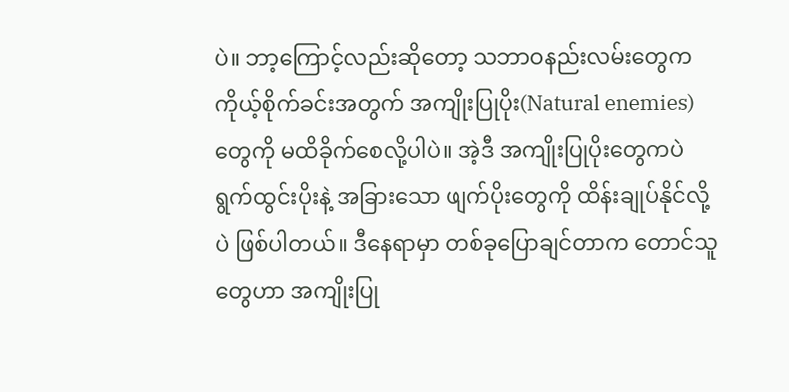ပဲ။ ဘာ့ကြောင့်လည်းဆိုတော့ သဘာဝနည်းလမ်းတွေက ကိုယ့်စိုက်ခင်းအတွက် အကျိုးပြုပိုး(Natural enemies)တွေကို မထိခိုက်စေလို့ပါပဲ။ အဲ့ဒီ အကျိုးပြုပိုးတွေကပဲ ရွက်ထွင်းပိုးနဲ့ အခြားသော ဖျက်ပိုးတွေကို ထိန်းချုပ်နိုင်လို့ပဲ ဖြစ်ပါတယ်။ ဒီနေရာမှာ တစ်ခုပြောချင်တာက တောင်သူတွေဟာ အကျိုးပြု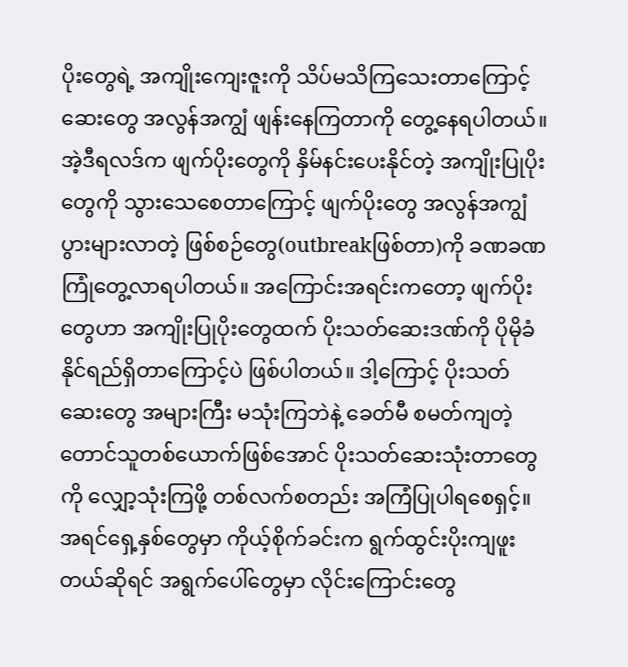ပိုးတွေရဲ့ အကျိုးကျေးဇူးကို သိပ်မသိကြသေးတာကြောင့် ဆေးတွေ အလွန်အကျွံ ဖျန်းနေကြတာကို တွေ့နေရပါတယ်။ အဲ့ဒီရလဒ်က ဖျက်ပိုးတွေကို နှိမ်နင်းပေးနိုင်တဲ့ အကျိုးပြုပိုးတွေကို သွားသေစေတာကြောင့် ဖျက်ပိုးတွေ အလွန်အကျွံ ပွားများလာတဲ့ ဖြစ်စဉ်တွေ(outbreakဖြစ်တာ)ကို ခဏခဏ ကြုံတွေ့လာရပါတယ်။ အကြောင်းအရင်းကတော့ ဖျက်ပိုးတွေဟာ အကျိုးပြုပိုးတွေထက် ပိုးသတ်ဆေးဒဏ်ကို ပိုမိုခံနိုင်ရည်ရှိတာကြောင့်ပဲ ဖြစ်ပါတယ်။ ဒါ့ကြောင့် ပိုးသတ်ဆေးတွေ အများကြီး မသုံးကြဘဲနဲ့ ခေတ်မီ စမတ်ကျတဲ့ တောင်သူတစ်ယောက်ဖြစ်အောင် ပိုးသတ်ဆေးသုံးတာတွေကို လျှော့သုံးကြဖို့ တစ်လက်စတည်း အကြံပြုပါရစေရှင့်။
အရင်ရှေ့နှစ်တွေမှာ ကိုယ့်စိုက်ခင်းက ရွက်ထွင်းပိုးကျဖူးတယ်ဆိုရင် အရွက်ပေါ်တွေမှာ လိုင်းကြောင်းတွေ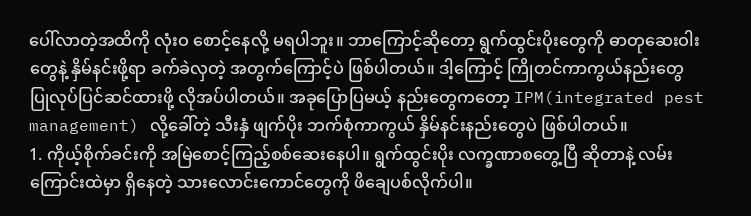ပေါ်လာတဲ့အထိကို လုံးဝ စောင့်နေလို့ မရပါဘူး။ ဘာကြောင့်ဆိုတော့ ရွက်ထွင်းပိုးတွေကို ဓာတုဆေးဝါးတွေနဲ့ နှိမ်နင်းဖို့ရာ ခက်ခဲလှတဲ့ အတွက်ကြောင့်ပဲ ဖြစ်ပါတယ်။ ဒါ့ကြောင့် ကြိုတင်ကာကွယ်နည်းတွေ ပြုလုပ်ပြင်ဆင်ထားဖို့ လိုအပ်ပါတယ်။ အခုပြောပြမယ့် နည်းတွေကတော့ IPM(integrated pest management) လို့ခေါ်တဲ့ သီးနှံ ဖျက်ပိုး ဘက်စုံကာကွယ် နှိမ်နင်းနည်းတွေပဲ ဖြစ်ပါတယ်။
1. ကိုယ့်စိုက်ခင်းကို အမြဲစောင့်ကြည့်စစ်ဆေးနေပါ။ ရွက်ထွင်းပိုး လက္ခဏာစတွေ့ပြီ ဆိုတာနဲ့ လမ်းကြောင်းထဲမှာ ရှိနေတဲ့ သားလောင်းကောင်တွေကို ဖိချေပစ်လိုက်ပါ။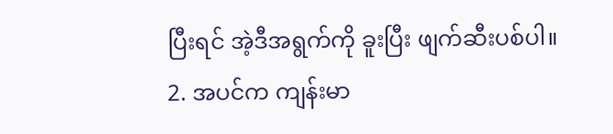ပြီးရင် အဲ့ဒီအရွက်ကို ခူးပြီး ဖျက်ဆီးပစ်ပါ။
2. အပင်က ကျန်းမာ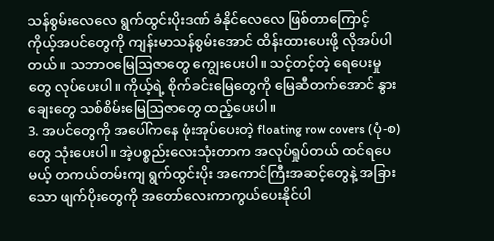သန်စွမ်းလေလေ ရွက်ထွင်းပိုးဒဏ် ခံနိုင်လေလေ ဖြစ်တာကြောင့် ကိုယ့်အပင်တွေကို ကျန်းမာသန်စွမ်းအောင် ထိန်းထားပေးဖို့ လိုအပ်ပါတယ်။ သဘာဝမြေဩဇာတွေ ကျွေးပေးပါ။ သင့်တင့်တဲ့ ရေပေးမှုတွေ လုပ်ပေးပါ။ ကိုယ့်ရဲ့ စိုက်ခင်းမြေတွေကို မြေဆီတက်အောင် နွားချေးတွေ သစ်စိမ်းမြေဩဇာတွေ ထည့်ပေးပါ။
3. အပင်တွေကို အပေါ်ကနေ ဖုံးအုပ်ပေးတဲ့ floating row covers (ပုံ-စ) တွေ သုံးပေးပါ။ အဲ့ပစ္စည်းလေးသုံးတာက အလုပ်ရှုပ်တယ် ထင်ရပေမယ့် တကယ်တမ်းကျ ရွက်ထွင်းပိုး အကောင်ကြီးအဆင့်တွေနဲ့ အခြားသော ဖျက်ပိုးတွေကို အတော်လေးကာကွယ်ပေးနိုင်ပါ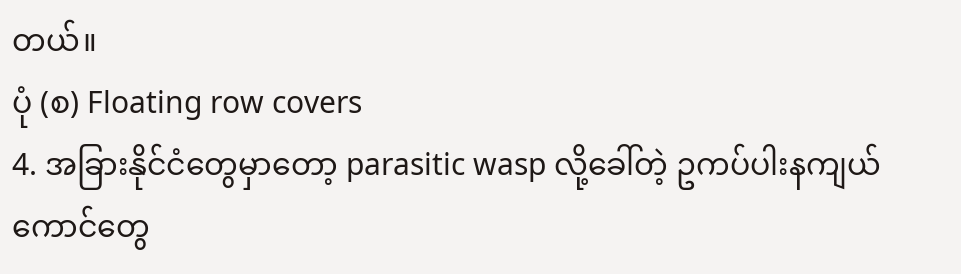တယ်။
ပုံ (စ) Floating row covers
4. အခြားနိုင်ငံတွေမှာတော့ parasitic wasp လို့ခေါ်တဲ့ ဥကပ်ပါးနကျယ်ကောင်တွေ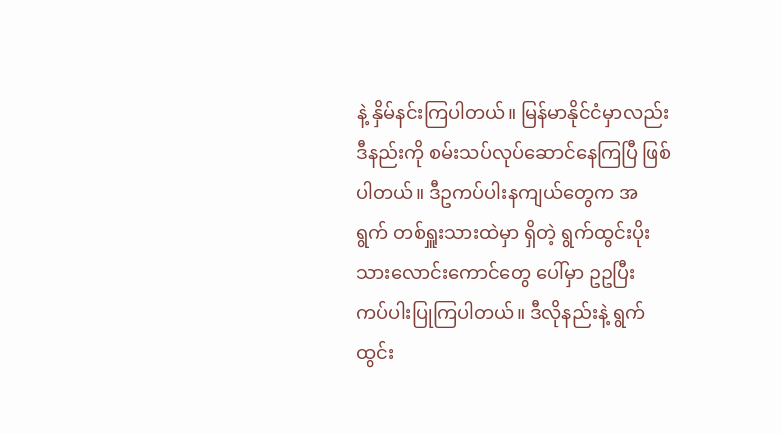နဲ့ နှိမ်နင်းကြပါတယ်။ မြန်မာနိုင်ငံမှာလည်း ဒီနည်းကို စမ်းသပ်လုပ်ဆောင်နေကြပြီ ဖြစ်ပါတယ်။ ဒီဥကပ်ပါးနကျယ်တွေက အရွက် တစ်ရှူးသားထဲမှာ ရှိတဲ့ ရွက်ထွင်းပိုး သားလောင်းကောင်တွေ ပေါ်မှာ ဥဥပြီး ကပ်ပါးပြုကြပါတယ်။ ဒီလိုနည်းနဲ့ ရွက်ထွင်း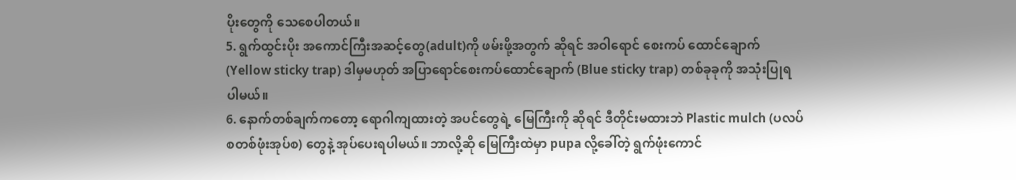ပိုးတွေကို သေစေပါတယ်။
5. ရွက်ထွင်းပိုး အကောင်ကြီးအဆင့်တွေ(adult)ကို ဖမ်းဖို့အတွက် ဆိုရင် အဝါရောင် စေးကပ် ထောင်ချောက် (Yellow sticky trap) ဒါမှမဟုတ် အပြာရောင်စေးကပ်ထောင်ချောက် (Blue sticky trap) တစ်ခုခုကို အသုံးပြုရပါမယ်။
6. နောက်တစ်ချက်ကတော့ ရောဂါကျထားတဲ့ အပင်တွေရဲ့ မြေကြီးကို ဆိုရင် ဒီတိုင်းမထားဘဲ Plastic mulch (ပလပ်စတစ်ဖုံးအုပ်စ) တွေနဲ့ အုပ်ပေးရပါမယ်။ ဘာလို့ဆို မြေကြီးထဲမှာ pupa လို့ခေါ်တဲ့ ရွက်ဖုံးကောင်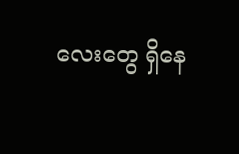လေးတွေ ရှိနေ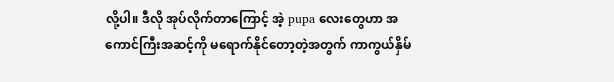လို့ပါ။ ဒီလို အုပ်လိုက်တာကြောင့် အဲ့ pupa လေးတွေဟာ အကောင်ကြီးအဆင့်ကို မရောက်နိုင်တော့တဲ့အတွက် ကာကွယ်နှိမ်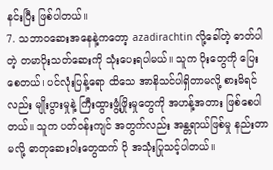နင်းပြီး ဖြစ်ပါတယ်။
7. သဘာဝဆေးအနေနဲ့ကတော့ azadirachtin လို့ခေါ်တဲ့ ဓာတ်ပါတဲ့ တမာပိုးသတ်ဆေးကို သုံးပေးရပါမယ်။ သူက ပိုးတွေကို ပြေးစေတယ်၊ ပင်လုံးပြန့်ရော ထိသေ အာနိသင်ပါရှိတာမလို့ စားမိရင်လည်း မျိုးပွားမှုနဲ့ ကြီးထွားဖွံ့ဖြိုးမှုတွေကို အဟန့်အတား ဖြစ်စေပါတယ်။ သူက ပတ်ဝန်းကျင် အတွက်လည်း အန္တရာယ်ဖြစ်မှု နည်းတာမလို့ ဓာတုဆေးဝါးတွေထက် ပို အသုံးပြုသင့်ပါတယ်။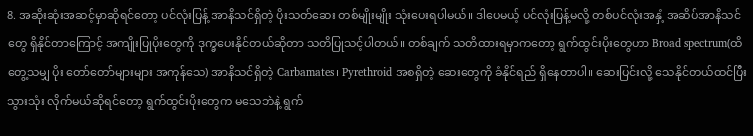8. အဆိုးဆုံးအဆင့်မှာဆိုရင်တော့ ပင်လုံးပြန့် အာနိသင်ရှိတဲ့ ပိုးသတ်ဆေး တစ်မျိုးမျိုး သုံးပေးရပါမယ်။ ဒါပေမယ့် ပင်လုံးပြန့်မလို့ တစ်ပင်လုံးအနှံ့ အဆိပ်အာနိသင်တွေ ရှိနိုင်တာကြောင့် အကျိုးပြုပိုးတွေကို ဒုက္ခပေးနိုင်တယ်ဆိုတာ သတိပြုသင့်ပါတယ်။ တစ်ချက် သတိထားရမှာကတော့ ရွက်ထွင်းပိုးတွေဟာ Broad spectrum(ထိတွေ့သမျှ ပိုး တော်တော်များများ အကုန်သေ) အာနိသင်ရှိတဲ့ Carbamates၊ Pyrethroid အစရှိတဲ့ ဆေးတွေကို ခံနိုင်ရည် ရှိနေတာပါ။ ဆေးပြင်းလို့ သေနိုင်တယ်ထင်ပြီး သွားသုံး လိုက်မယ်ဆိုရင်တော့ ရွက်ထွင်းပိုးတွေက မသေဘဲနဲ့ ရွက်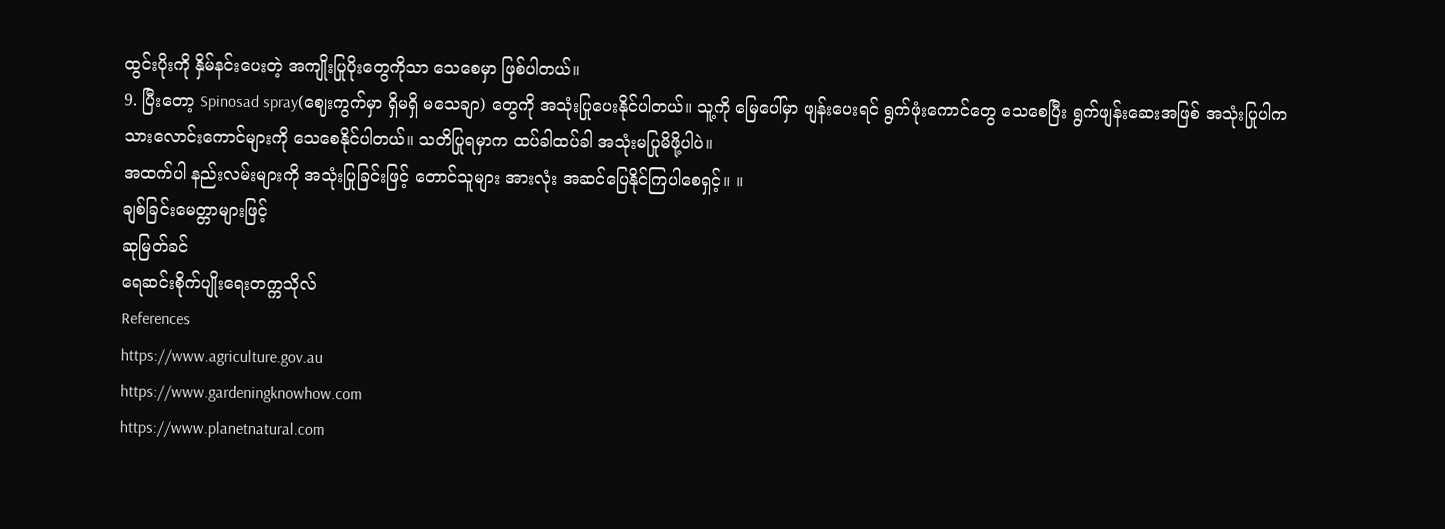ထွင်းပိုးကို နှိမ်နင်းပေးတဲ့ အကျိုးပြုပိုးတွေကိုသာ သေစေမှာ ဖြစ်ပါတယ်။
9. ပြီးတော့ Spinosad spray(ဈေးကွက်မှာ ရှိမရှိ မသေချာ) တွေကို အသုံးပြုပေးနိုင်ပါတယ်။ သူ့ကို မြေပေါ်မှာ ဖျန်းပေးရင် ရွက်ဖုံးကောင်တွေ သေစေပြီး ရွက်ဖျန်းဆေးအဖြစ် အသုံးပြုပါက သားလောင်းကောင်များကို သေစေနိုင်ပါတယ်။ သတိပြုရမှာက ထပ်ခါထပ်ခါ အသုံးမပြုမိဖို့ပါပဲ။
အထက်ပါ နည်းလမ်းများကို အသုံးပြုခြင်းဖြင့် တောင်သူများ အားလုံး အဆင်ပြေနိုင်ကြပါစေရှင့်။ ။
ချစ်ခြင်းမေတ္တာများဖြင့်
ဆုမြတ်ခင်
ရေဆင်းစိုက်ပျိုးရေးတက္ကသိုလ်
References
https://www.agriculture.gov.au
https://www.gardeningknowhow.com
https://www.planetnatural.com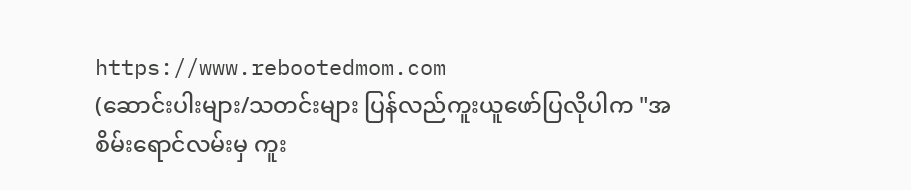https://www.rebootedmom.com
(ဆောင်းပါးများ/သတင်းများ ပြန်လည်ကူးယူဖော်ပြလိုပါက "အစိမ်းရောင်လမ်းမှ ကူး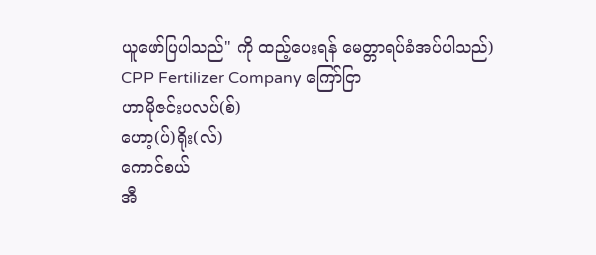ယူဖော်ပြပါသည်" ကို ထည့်ပေးရန် မေတ္တာရပ်ခံအပ်ပါသည်)
CPP Fertilizer Company ကြော်ငြာ
ဟာမိုဇင်းပလပ်(စ်)
ဟော့(ပ်)ရိုး(လ်)
ကောင်စယ်
အီ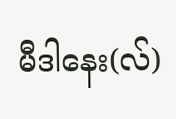မီဒါနေး(လ်)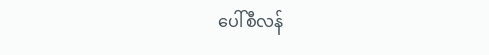ပေါ်စီလန်